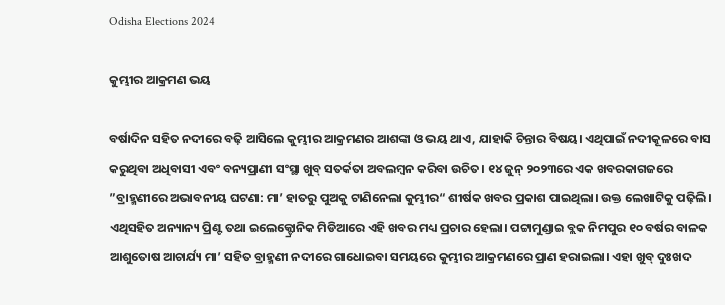Odisha Elections 2024

କୁମ୍ଭୀର ଆକ୍ରମଣ ଭୟ

ବର୍ଷାଦିନ ସହିତ ନଦୀରେ ବଢ଼ି ଆସିଲେ କୁମ୍ଭୀର ଆକ୍ରମଣର ଆଶଙ୍କା ଓ ଭୟ ଥାଏ, ଯାହାକି ଚିନ୍ତାର ବିଷୟ। ଏଥିପାଇଁ ନଦୀକୂଳରେ ବାସ କରୁଥିବା ଅଧିବାସୀ ଏବଂ ବନ୍ୟପ୍ରାଣୀ ସଂସ୍ଥା ଖୁବ୍‌ ସତର୍କତା ଅବଲମ୍ବନ କରିବା ଉଚିତ। ୧୪ ଜୁନ୍‌ ୨୦୨୩ରେ ଏକ ଖବରକାଗଜରେ ”ବ୍ରାହ୍ମଣୀରେ ଅଭାବନୀୟ ଘଟଣା: ମା’ ହାତରୁ ପୁଅକୁ ଟାଣିନେଲା କୁମ୍ଭୀର“ ଶୀର୍ଷକ ଖବର ପ୍ରକାଶ ପାଇଥିଲା। ଉକ୍ତ ଲେଖାଟିକୁ ପଢ଼ିଲି। ଏଥିସହିତ ଅନ୍ୟାନ୍ୟ ପ୍ରିଣ୍ଟ ତଥା ଇଲେକ୍ଟ୍ରୋନିକ ମିଡିଆରେ ଏହି ଖବର ମଧ୍ୟ ପ୍ରଚାର ହେଲା। ପଟ୍ଟାମୁଣ୍ଡାଇ ବ୍ଲକ ନିମପୁର ୧୦ ବର୍ଷର ବାଳକ ଆଶୁତୋଷ ଆଚାର୍ଯ୍ୟ ମା’ ସହିତ ବ୍ରାହ୍ମଣୀ ନଦୀରେ ଗାଧୋଇବା ସମୟରେ କୁମ୍ଭୀର ଆକ୍ରମଣରେ ପ୍ରାଣ ହରାଇଲା। ଏହା ଖୁବ୍‌ ଦୁଃଖଦ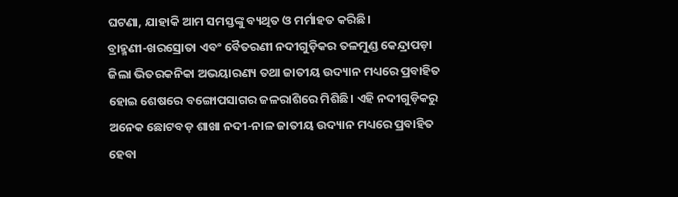ଘଟଣା, ଯାହାକି ଆମ ସମସ୍ତଙ୍କୁ ବ୍ୟଥିତ ଓ ମର୍ମାହତ କରିଛି।
ବ୍ରାହ୍ମଣୀ-ଖରସ୍ରୋତା ଏବଂ ବୈତରଣୀ ନଦୀଗୁଡ଼ିକର ତଳମୁଣ୍ଡ କେନ୍ଦ୍ରାପଡ଼ା ଜିଲା ଭିତରକନିକା ଅଭୟାରଣ୍ୟ ତଥା ଜାତୀୟ ଉଦ୍ୟାନ ମଧ୍ୟରେ ପ୍ରବାହିତ ହୋଇ ଶେଷରେ ବଙ୍ଗୋପସାଗର ଜଳରାଶିରେ ମିଶିଛି। ଏହି ନଦୀଗୁଡ଼ିକରୁ ଅନେକ ଛୋଟବଡ଼ ଶାଖା ନଦୀ-ନାଳ ଜାତୀୟ ଉଦ୍ୟାନ ମଧ୍ୟରେ ପ୍ରବାହିତ ହେବା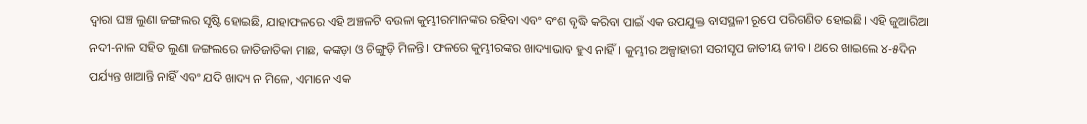ଦ୍ୱାରା ଘଞ୍ଚ ଲୁଣା ଜଙ୍ଗଲର ସୃଷ୍ଟି ହୋଇଛି, ଯାହାଫଳରେ ଏହି ଅଞ୍ଚଳଟି ବଉଳା କୁମ୍ଭୀରମାନଙ୍କର ରହିବା ଏବଂ ବଂଶ ବୃଦ୍ଧି କରିବା ପାଇଁ ଏକ ଉପଯୁକ୍ତ ବାସସ୍ଥଳୀ ରୂପେ ପରିଗଣିତ ହୋଇଛି। ଏହି ଜୁଆରିଆ ନଦୀ-ନାଳ ସହିତ ଲୁଣା ଜଙ୍ଗଲରେ ଜାତିଜାତିକା ମାଛ, କଙ୍କଡ଼ା ଓ ଚିଙ୍ଗୁଡ଼ି ମିଳନ୍ତି। ଫଳରେ କୁମ୍ଭୀରଙ୍କର ଖାଦ୍ୟାଭାବ ହୁଏ ନାହିଁ। କୁମ୍ଭୀର ଅଳ୍ପାହାରୀ ସରୀସୃପ ଜାତୀୟ ଜୀବ। ଥରେ ଖାଇଲେ ୪-୫ଦିନ ପର୍ଯ୍ୟନ୍ତ ଖାଆନ୍ତି ନାହିଁ ଏବଂ ଯଦି ଖାଦ୍ୟ ନ ମିଳେ, ଏମାନେ ଏକ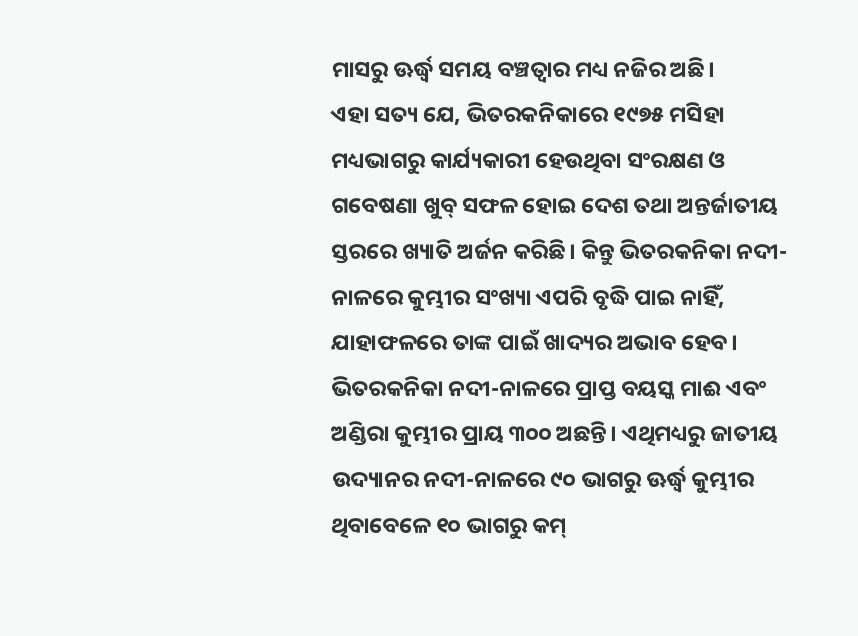ମାସରୁ ଊର୍ଦ୍ଧ୍ୱ ସମୟ ବଞ୍ଚତ୍ବାର ମଧ୍ୟ ନଜିର ଅଛି।
ଏହା ସତ୍ୟ ଯେ, ଭିତରକନିକାରେ ୧୯୭୫ ମସିହା ମଧ୍ୟଭାଗରୁ କାର୍ଯ୍ୟକାରୀ ହେଉଥିବା ସଂରକ୍ଷଣ ଓ ଗବେଷଣା ଖୁବ୍‌ ସଫଳ ହୋଇ ଦେଶ ତଥା ଅନ୍ତର୍ଜାତୀୟ ସ୍ତରରେ ଖ୍ୟାତି ଅର୍ଜନ କରିଛି। କିନ୍ତୁ ଭିତରକନିକା ନଦୀ-ନାଳରେ କୁମ୍ଭୀର ସଂଖ୍ୟା ଏପରି ବୃଦ୍ଧି ପାଇ ନାହିଁ, ଯାହାଫଳରେ ତାଙ୍କ ପାଇଁ ଖାଦ୍ୟର ଅଭାବ ହେବ। ଭିତରକନିକା ନଦୀ-ନାଳରେ ପ୍ରାପ୍ତ ବୟସ୍କ ମାଈ ଏବଂ ଅଣ୍ଡିରା କୁମ୍ଭୀର ପ୍ରାୟ ୩୦୦ ଅଛନ୍ତି। ଏଥିମଧ୍ୟରୁ ଜାତୀୟ ଉଦ୍ୟାନର ନଦୀ-ନାଳରେ ୯୦ ଭାଗରୁ ଊର୍ଦ୍ଧ୍ୱ କୁମ୍ଭୀର ଥିବାବେଳେ ୧୦ ଭାଗରୁ କମ୍‌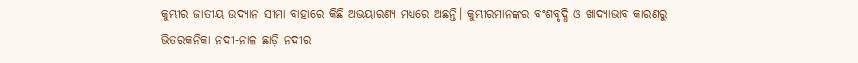କୁମ୍ଭୀର ଜାତୀୟ ଉଦ୍ୟାନ ସୀମା ବାହାରେ କିଛି ଅଭୟାରଣ୍ୟ ମଧ୍ୟରେ ଅଛନ୍ତି। କୁମ୍ଭୀରମାନଙ୍କର ବଂଶବୃଦ୍ଧି ଓ ଖାଦ୍ୟାଭାବ କାରଣରୁ ଭିତରକନିକା ନଦୀ-ନାଳ ଛାଡ଼ି ନଦୀର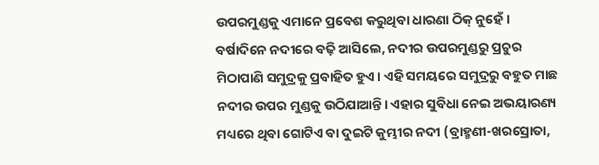ଉପରମୁଣ୍ଡକୁ ଏମାନେ ପ୍ରବେଶ କରୁଥିବା ଧାରଣା ଠିକ୍‌ ନୁହେଁ।
ବର୍ଷାଦିନେ ନଦୀରେ ବଢ଼ି ଆସିଲେ, ନଦୀର ଉପରମୁଣ୍ଡରୁ ପ୍ରଚୁର ମିଠାପାଣି ସମୁଦ୍ରକୁ ପ୍ରବାହିତ ହୁଏ। ଏହି ସମୟରେ ସମୁଦ୍ରରୁ ବହୁତ ମାଛ ନଦୀର ଉପର ମୁଣ୍ଡକୁ ଉଠିଯାଆନ୍ତି। ଏହାର ସୁବିଧା ନେଇ ଅଭୟାରଣ୍ୟ ମଧ୍ୟରେ ଥିବା ଗୋଟିଏ ବା ଦୁଇଟି କୁମ୍ଭୀର ନଦୀ (ବ୍ରାହ୍ମଣୀ-ଖରସ୍ରୋତା,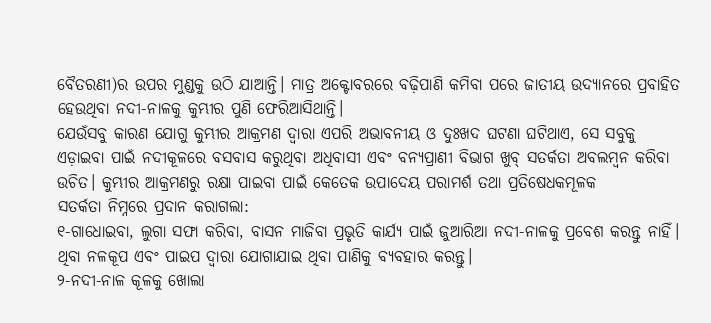ବୈତରଣୀ)ର ଉପର ମୁଣ୍ଡକୁ ଉଠି ଯାଆନ୍ତି। ମାତ୍ର ଅକ୍ଟୋବରରେ ବଢ଼ିପାଣି କମିବା ପରେ ଜାତୀୟ ଉଦ୍ୟାନରେ ପ୍ରବାହିତ ହେଉଥିବା ନଦୀ-ନାଳକୁ କୁମ୍ଭୀର ପୁଣି ଫେରିଆସିଥାନ୍ତି।
ଯେଉଁସବୁ କାରଣ ଯୋଗୁ କୁମ୍ଭୀର ଆକ୍ରମଣ ଦ୍ୱାରା ଏପରି ଅଭାବନୀୟ ଓ ଦୁଃଖଦ ଘଟଣା ଘଟିଥାଏ, ସେ ସବୁକୁ ଏଡ଼ାଇବା ପାଇଁ ନଦୀକୂଳରେ ବସବାସ କରୁଥିବା ଅଧିବାସୀ ଏବଂ ବନ୍ୟପ୍ରାଣୀ ବିଭାଗ ଖୁବ୍‌ ସତର୍କତା ଅବଲମ୍ବନ କରିବା ଉଚିତ। କୁମ୍ଭୀର ଆକ୍ରମଣରୁ ରକ୍ଷା ପାଇବା ପାଇଁ କେତେକ ଉପାଦେୟ ପରାମର୍ଶ ତଥା ପ୍ରତିଷେଧକମୂଳକ
ସତର୍କତା ନିମ୍ନରେ ପ୍ରଦାନ କରାଗଲା:
୧-ଗାଧୋଇବା, ଲୁଗା ସଫା କରିବା, ବାସନ ମାଜିବା ପ୍ରଭୃତି କାର୍ଯ୍ୟ ପାଇଁ ଜୁଆରିଆ ନଦୀ-ନାଳକୁ ପ୍ରବେଶ କରନ୍ତୁ ନାହିଁ। ଥିବା ନଳକୂପ ଏବଂ ପାଇପ ଦ୍ୱାରା ଯୋଗାଯାଇ ଥିବା ପାଣିକୁ ବ୍ୟବହାର କରନ୍ତୁ।
୨-ନଦୀ-ନାଳ କୂଳକୁ ଖୋଲା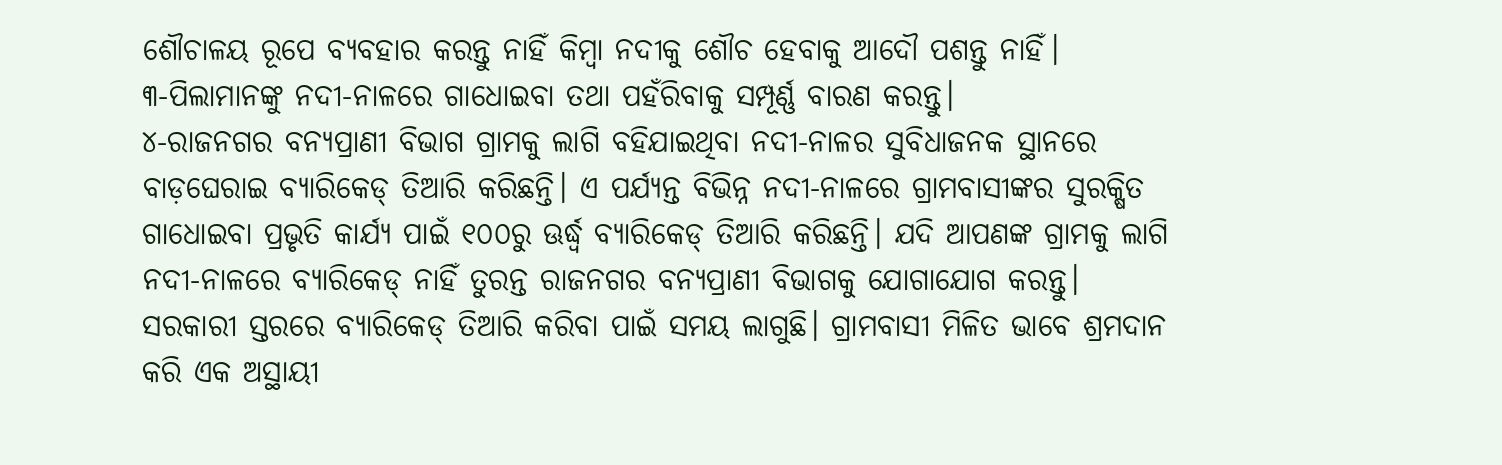ଶୌଚାଳୟ ରୂପେ ବ୍ୟବହାର କରନ୍ତୁ ନାହିଁ କିମ୍ବା ନଦୀକୁ ଶୌଚ ହେବାକୁ ଆଦୌ ପଶନ୍ତୁ ନାହିଁ।
୩-ପିଲାମାନଙ୍କୁ ନଦୀ-ନାଳରେ ଗାଧୋଇବା ତଥା ପହଁରିବାକୁ ସମ୍ପୂର୍ଣ୍ଣ ବାରଣ କରନ୍ତୁ।
୪-ରାଜନଗର ବନ୍ୟପ୍ରାଣୀ ବିଭାଗ ଗ୍ରାମକୁ ଲାଗି ବହିଯାଇଥିବା ନଦୀ-ନାଳର ସୁବିଧାଜନକ ସ୍ଥାନରେ ବାଡ଼ଘେରାଇ ବ୍ୟାରିକେଡ୍‌ ତିଆରି କରିଛନ୍ତି। ଏ ପର୍ଯ୍ୟନ୍ତ ବିଭିନ୍ନ ନଦୀ-ନାଳରେ ଗ୍ରାମବାସୀଙ୍କର ସୁରକ୍ଷିତ ଗାଧୋଇବା ପ୍ରଭୃତି କାର୍ଯ୍ୟ ପାଇଁ ୧୦୦ରୁ ଊର୍ଦ୍ଧ୍ୱ ବ୍ୟାରିକେଡ୍‌ ତିଆରି କରିଛନ୍ତି। ଯଦି ଆପଣଙ୍କ ଗ୍ରାମକୁ ଲାଗି ନଦୀ-ନାଳରେ ବ୍ୟାରିକେଡ୍‌ ନାହିଁ ତୁରନ୍ତ ରାଜନଗର ବନ୍ୟପ୍ରାଣୀ ବିଭାଗକୁ ଯୋଗାଯୋଗ କରନ୍ତୁ। ସରକାରୀ ସ୍ତରରେ ବ୍ୟାରିକେଡ୍‌ ତିଆରି କରିବା ପାଇଁ ସମୟ ଲାଗୁଛି। ଗ୍ରାମବାସୀ ମିଳିତ ଭାବେ ଶ୍ରମଦାନ କରି ଏକ ଅସ୍ଥାୟୀ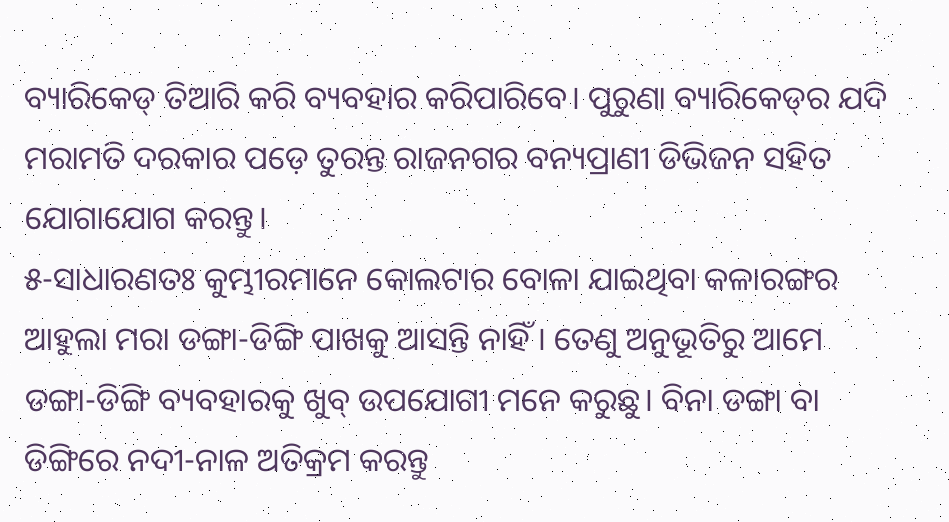ବ୍ୟାରିକେଡ୍‌ ତିଆରି କରି ବ୍ୟବହାର କରିପାରିବେ। ପୁରୁଣା ବ୍ୟାରିକେଡ୍‌ର ଯଦି ମରାମତି ଦରକାର ପଡ଼େ ତୁରନ୍ତ ରାଜନଗର ବନ୍ୟପ୍ରାଣୀ ଡିଭିଜନ ସହିତ ଯୋଗାଯୋଗ କରନ୍ତୁ।
୫-ସାଧାରଣତଃ କୁମ୍ଭୀରମାନେ କୋଲଟାର ବୋଳା ଯାଇଥିବା କଳାରଙ୍ଗର ଆହୁଲା ମରା ଡଙ୍ଗା-ଡିଙ୍ଗି ପାଖକୁ ଆସନ୍ତି ନାହିଁ। ତେଣୁ ଅନୁଭୂତିରୁ ଆମେ ଡଙ୍ଗା-ଡିଙ୍ଗି ବ୍ୟବହାରକୁ ଖୁବ୍‌ ଉପଯୋଗୀ ମନେ କରୁଛୁ। ବିନା ଡଙ୍ଗା ବା ଡିଙ୍ଗିରେ ନଦୀ-ନାଳ ଅତିକ୍ରମ କରନ୍ତୁ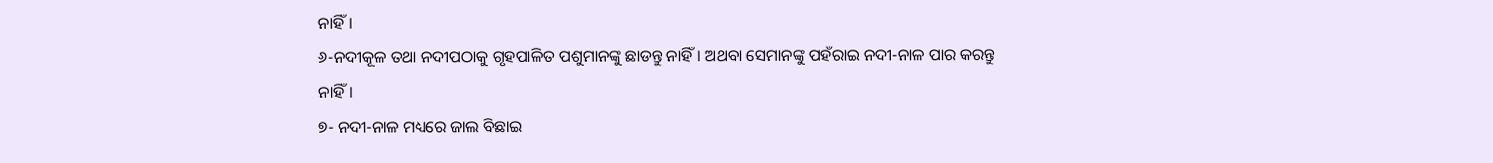ନାହିଁ।
୬-ନଦୀକୂଳ ତଥା ନଦୀପଠାକୁ ଗୃହପାଳିତ ପଶୁମାନଙ୍କୁ ଛାଡନ୍ତୁ ନାହିଁ। ଅଥବା ସେମାନଙ୍କୁ ପହଁରାଇ ନଦୀ-ନାଳ ପାର କରନ୍ତୁ ନାହିଁ।
୭- ନଦୀ-ନାଳ ମଧ୍ୟରେ ଜାଲ ବିଛାଇ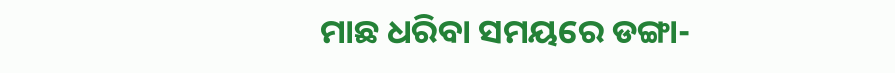ମାଛ ଧରିବା ସମୟରେ ଡଙ୍ଗା-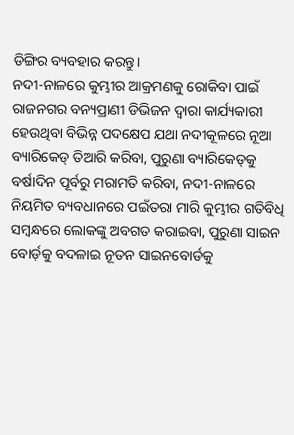ଡିଙ୍ଗିର ବ୍ୟବହାର କରନ୍ତୁ।
ନଦୀ-ନାଳରେ କୁମ୍ଭୀର ଆକ୍ରମଣକୁ ରୋକିବା ପାଇଁ ରାଜନଗର ବନ୍ୟପ୍ରାଣୀ ଡିଭିଜନ ଦ୍ୱାରା କାର୍ଯ୍ୟକାରୀ ହେଉଥିବା ବିଭିନ୍ନ ପଦକ୍ଷେପ ଯଥା ନଦୀକୂଳରେ ନୂଆ ବ୍ୟାରିକେଡ୍‌ ତିଆରି କରିବା, ପୁରୁଣା ବ୍ୟାରିକେଡ୍‌କୁ ବର୍ଷାଦିନ ପୂର୍ବରୁ ମରାମତି କରିବା, ନଦୀ-ନାଳରେ ନିୟମିତ ବ୍ୟବଧାନରେ ପଇଁତରା ମାରି କୁମ୍ଭୀର ଗତିବିଧି ସମ୍ବନ୍ଧରେ ଲୋକଙ୍କୁ ଅବଗତ କରାଇବା, ପୁରୁଣା ସାଇନ ବୋର୍ଡ଼କୁ ବଦଳାଇ ନୂତନ ସାଇନବୋର୍ଡକୁ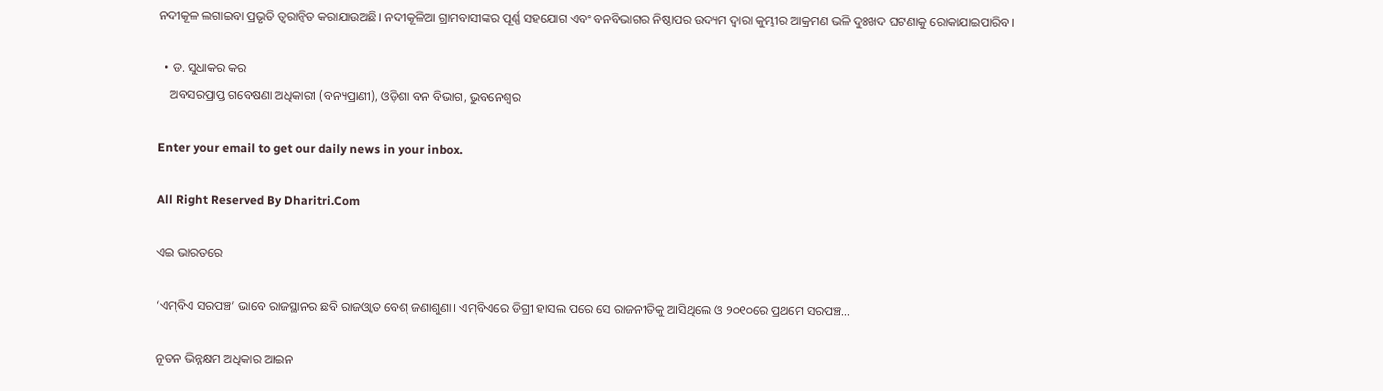ନଦୀକୂଳ ଲଗାଇବା ପ୍ରଭୃତି ତ୍ୱରାନ୍ବିତ କରାଯାଉଅଛି। ନଦୀକୂଳିଆ ଗ୍ରାମବାସୀଙ୍କର ପୂର୍ଣ୍ଣ ସହଯୋଗ ଏବଂ ବନବିଭାଗର ନିଷ୍ଠାପର ଉଦ୍ୟମ ଦ୍ୱାରା କୁମ୍ଭୀର ଆକ୍ରମଣ ଭଳି ଦୁଃଖଦ ଘଟଣାକୁ ରୋକାଯାଇପାରିବ।

  • ଡ. ସୁଧାକର କର
    ଅବସରପ୍ରାପ୍ତ ଗବେଷଣା ଅଧିକାରୀ (ବନ୍ୟପ୍ରାଣୀ), ଓଡ଼ିଶା ବନ ବିଭାଗ, ଭୁବନେଶ୍ୱର

Enter your email to get our daily news in your inbox.

All Right Reserved By Dharitri.Com

ଏଇ ଭାରତରେ

‘ଏମ୍‌ବିଏ ସରପଞ୍ଚ’ ଭାବେ ରାଜସ୍ଥାନର ଛବି ରାଜଓ୍ବାତ ବେଶ୍‌ ଜଣାଶୁଣା। ଏମ୍‌ବିଏରେ ଡିଗ୍ରୀ ହାସଲ ପରେ ସେ ରାଜନୀତିକୁ ଆସିଥିଲେ ଓ ୨୦୧୦ରେ ପ୍ରଥମେ ସରପଞ୍ଚ...

ନୂତନ ଭିନ୍ନକ୍ଷମ ଅଧିକାର ଆଇନ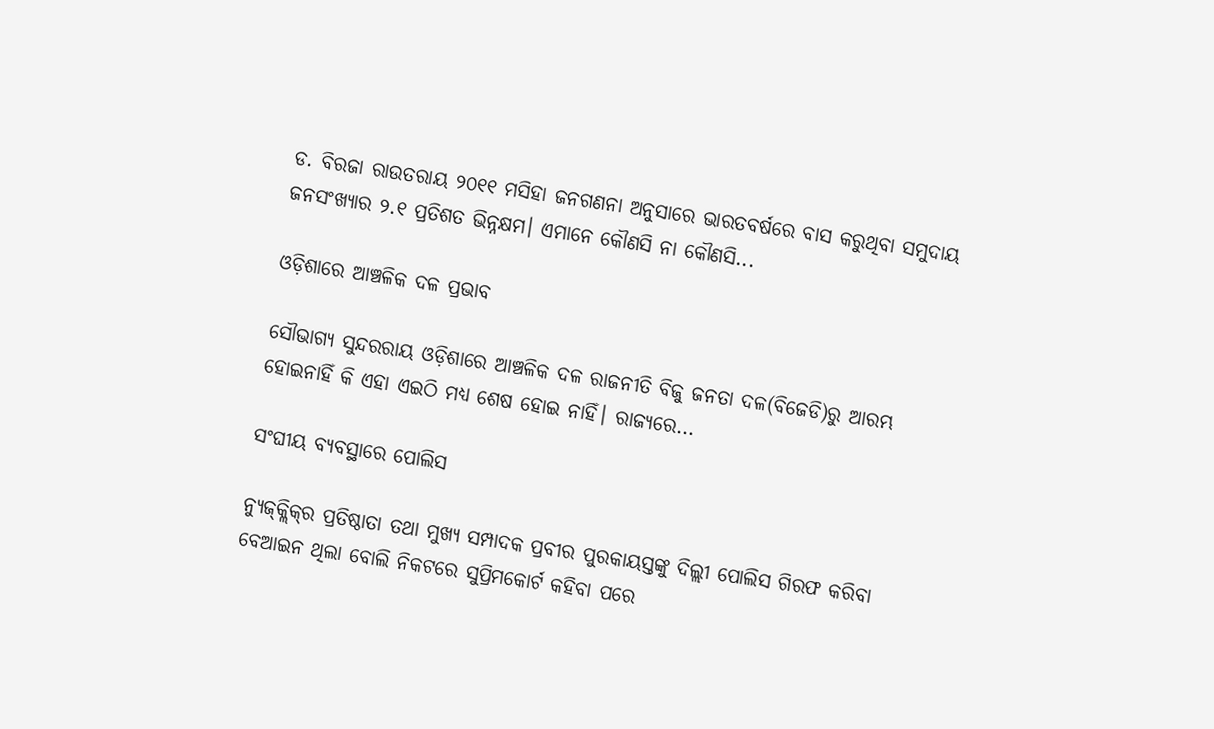ଡ. ବିରଜା ରାଉତରାୟ ୨୦୧୧ ମସିହା ଜନଗଣନା ଅନୁସାରେ ଭାରତବର୍ଷରେ ବାସ କରୁଥିବା ସମୁଦାୟ ଜନସଂଖ୍ୟାର ୨.୧ ପ୍ରତିଶତ ଭିନ୍ନକ୍ଷମ। ଏମାନେ କୌଣସି ନା କୌଣସି...

ଓଡ଼ିଶାରେ ଆଞ୍ଚଳିକ ଦଳ ପ୍ରଭାବ

ସୌଭାଗ୍ୟ ସୁନ୍ଦରରାୟ ଓଡ଼ିଶାରେ ଆଞ୍ଚଳିକ ଦଳ ରାଜନୀତି ବିଜୁ ଜନତା ଦଳ(ବିଜେଡି)ରୁ ଆରମ୍ଭ ହୋଇନାହିଁ କି ଏହା ଏଇଠି ମଧ୍ୟ ଶେଷ ହୋଇ ନାହିଁ। ରାଜ୍ୟରେ...

ସଂଘୀୟ ବ୍ୟବସ୍ଥାରେ ପୋଲିସ

ନ୍ୟୁଜ୍‌କ୍ଲିକ୍‌ର ପ୍ରତିଷ୍ଠାତା ତଥା ମୁଖ୍ୟ ସମ୍ପାଦକ ପ୍ରବୀର ପୁରକାୟସ୍ତଙ୍କୁ ଦିଲ୍ଲୀ ପୋଲିସ ଗିରଫ କରିବା ବେଆଇନ ଥିଲା ବୋଲି ନିକଟରେ ସୁପ୍ରିମକୋର୍ଟ କହିବା ପରେ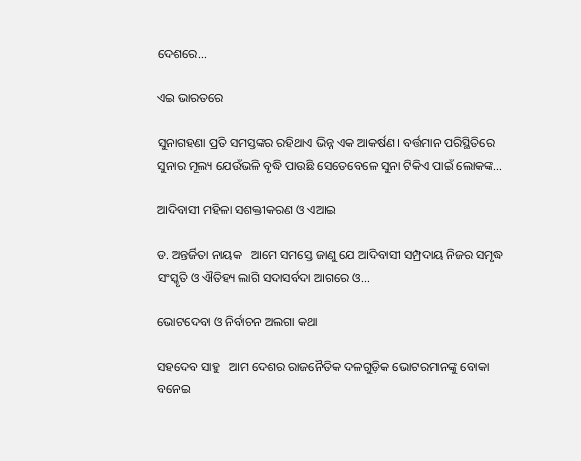ଦେଶରେ...

ଏଇ ଭାରତରେ

ସୁନାଗହଣା ପ୍ରତି ସମସ୍ତଙ୍କର ରହିଥାଏ ଭିନ୍ନ ଏକ ଆକର୍ଷଣ। ବର୍ତ୍ତମାନ ପରିସ୍ଥିତିରେ ସୁନାର ମୂଲ୍ୟ ଯେଉଁଭଳି ବୃଦ୍ଧି ପାଉଛି ସେତେବେଳେ ସୁନା ଟିକିଏ ପାଇଁ ଲୋକଙ୍କ...

ଆଦିବାସୀ ମହିଳା ସଶକ୍ତୀକରଣ ଓ ଏଆଇ

ଡ. ଅନ୍ତର୍ଜିତା ନାୟକ   ଆମେ ସମସ୍ତେ ଜାଣୁ ଯେ ଆଦିବାସୀ ସମ୍ପ୍ରଦାୟ ନିଜର ସମୃଦ୍ଧ ସଂସ୍କୃତି ଓ ଐତିହ୍ୟ ଲାଗି ସଦାସର୍ବଦା ଆଗରେ ଓ...

ଭୋଟଦେବା ଓ ନିର୍ବାଚନ ଅଲଗା କଥା

ସହଦେବ ସାହୁ   ଆମ ଦେଶର ରାଜନୈତିକ ଦଳଗୁଡ଼ିକ ଭୋଟରମାନଙ୍କୁ ବୋକା ବନେଇ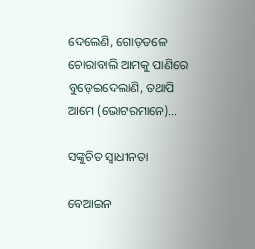ଦେଲେଣି, ଗୋଡ଼ତଳେ ଚୋରାବାଲି ଆମକୁ ପାଣିରେ ବୁଡ଼େଇଦେଲାଣି, ତଥାପି ଆମେ (ଭୋଟରମାନେ)...

ସଙ୍କୁଚିତ ସ୍ୱାଧୀନତା

ବେଆଇନ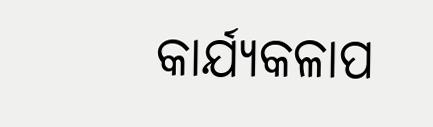କାର୍ଯ୍ୟକଳାପ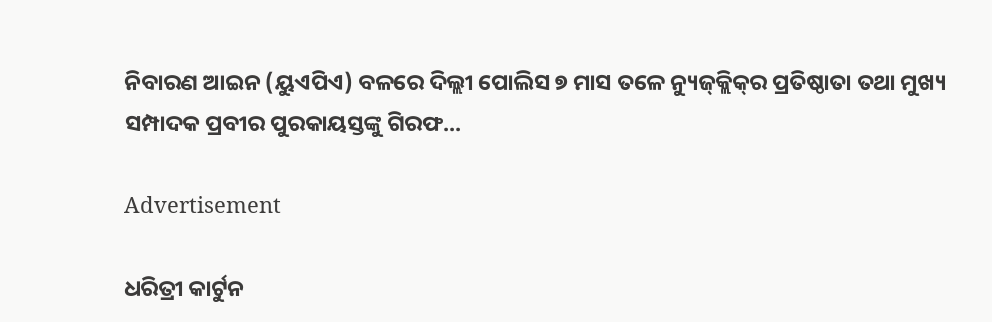ନିବାରଣ ଆଇନ (ୟୁଏପିଏ) ବଳରେ ଦିଲ୍ଲୀ ପୋଲିସ ୭ ମାସ ତଳେ ନ୍ୟୁଜ୍‌କ୍ଲିକ୍‌ର ପ୍ରତିଷ୍ଠାତା ତଥା ମୁଖ୍ୟ ସମ୍ପାଦକ ପ୍ରବୀର ପୁରକାୟସ୍ତଙ୍କୁ ଗିରଫ...

Advertisement

ଧରିତ୍ରୀ କାର୍ଟୁନ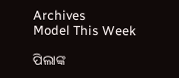Archives
Model This Week

ପିଲାଙ୍କ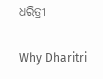ଧରିତ୍ରୀ

Why Dharitri